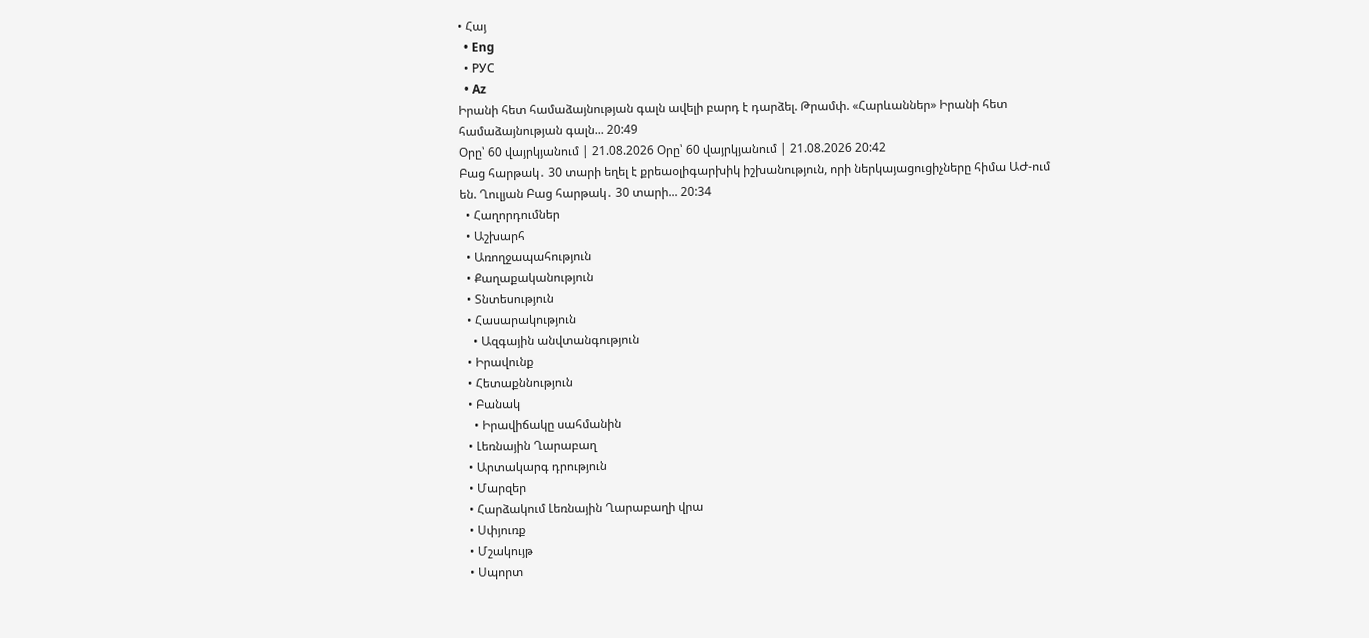• Հայ
  • Eng
  • РУС
  • Az
Իրանի հետ համաձայնության գալն ավելի բարդ է դարձել. Թրամփ. «Հարևաններ» Իրանի հետ համաձայնության գալն... 20:49
Օրը՝ 60 վայրկյանում | 21.08.2026 Օրը՝ 60 վայրկյանում | 21.08.2026 20:42
Բաց հարթակ․ 30 տարի եղել է քրեաօլիգարխիկ իշխանություն, որի ներկայացուցիչները հիմա ԱԺ-ում են. Ղուլյան Բաց հարթակ․ 30 տարի... 20:34
  • Հաղորդումներ
  • Աշխարհ
  • Առողջապահություն
  • Քաղաքականություն
  • Տնտեսություն
  • Հասարակություն
    • Ազգային անվտանգություն
  • Իրավունք
  • Հետաքննություն
  • Բանակ
    • Իրավիճակը սահմանին
  • Լեռնային Ղարաբաղ
  • Արտակարգ դրություն
  • Մարզեր
  • Հարձակում Լեռնային Ղարաբաղի վրա
  • Սփյուռք
  • Մշակույթ
  • Սպորտ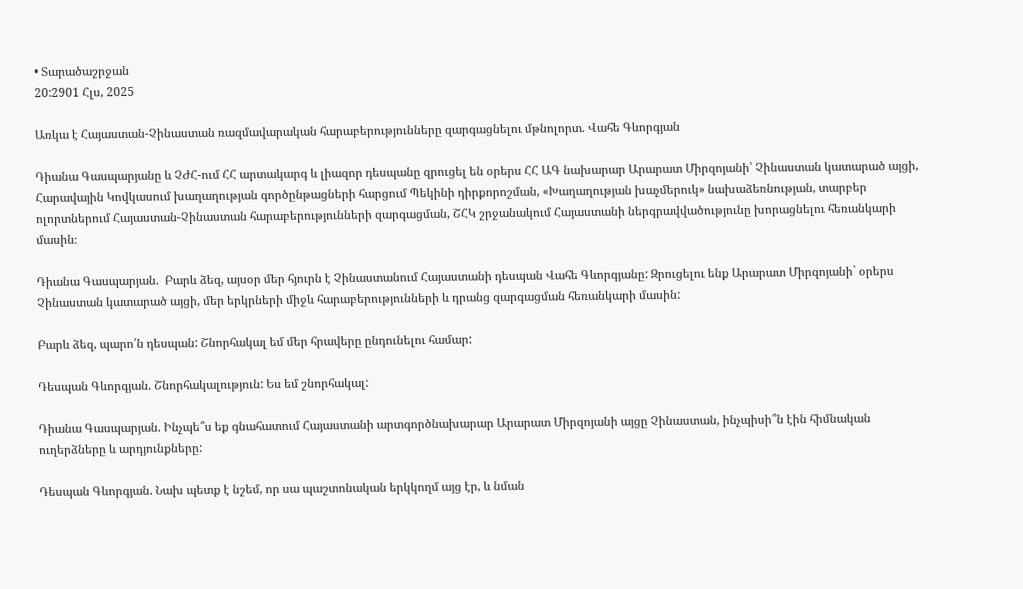• Տարածաշրջան
20:2901 Հլս, 2025

Առկա է Հայաստան-Չինաստան ռազմավարական հարաբերությունները զարգացնելու մթնոլորտ. Վահե Գևորգյան

Դիանա Գասպարյանը և ՉԺՀ-ում ՀՀ արտակարգ և լիազոր դեսպանը զրուցել են օրերս ՀՀ ԱԳ նախարար Արարատ Միրզոյանի՝ Չինաստան կատարած այցի, Հարավային Կովկասում խաղաղության գործընթացների հարցում Պեկինի դիրքորոշման, «Խաղաղության խաչմերուկ» նախաձեռնության, տարբեր ոլորտներում Հայաստան-Չինաստան հարաբերությունների զարգացման, ՇՀԿ շրջանակում Հայաստանի ներգրավվածությունը խորացնելու հեռանկարի մասին։

Դիանա Գասպարյան.  Բարև ձեզ, այսօր մեր հյուրն է Չինաստանում Հայաստանի դեսպան Վահե Գևորգյանը: Զրուցելու ենք Արարատ Միրզոյանի` օրերս Չինաստան կատարած այցի, մեր երկրների միջև հարաբերությունների և դրանց զարգացման հեռանկարի մասին:

Բարև ձեզ, պարո՛ն դեսպան: Շնորհակալ եմ մեր հրավերը ընդունելու համար:

Դեսպան Գևորգյան. Շնորհակալություն: Ես եմ շնորհակալ:

Դիանա Գասպարյան. Ինչպե՞ս եք գնահատում Հայաստանի արտգործնախարար Արարատ Միրզոյանի այցը Չինաստան, ինչպիսի՞ն էին հիմնական ուղերձները և արդյունքները:

Դեսպան Գևորգյան. Նախ պետք է նշեմ, որ սա պաշտոնական երկկողմ այց էր, և նման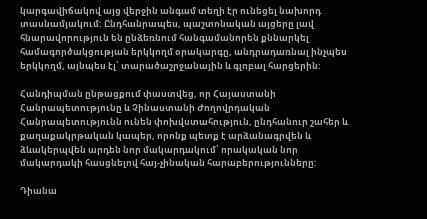կարգավիճակով այց վերջին անգամ տեղի էր ունեցել նախորդ տասնամյակում: Ընդհանրապես, պաշտոնական այցերը լավ հնարավորություն են ընձեռնում հանգամանորեն քննարկել համագործակցության երկկողմ օրակարգը, անդրադառնալ ինչպես երկկողմ, այնպես էլ՝ տարածաշրջանային և գլոբալ հարցերին:

Հանդիպման ընթացքում փաստվեց, որ Հայաստանի Հանրապետությունը և Չինաստանի Ժողովրդական Հանրապետությունն ունեն փոխվստահություն, ընդհանուր շահեր և քաղաքակրթական կապեր, որոնք պետք է արձանագրվեն և ձևակերպվեն արդեն նոր մակարդակում՝ որակական նոր մակարդակի հասցնելով հայ-չինական հարաբերությունները:

Դիանա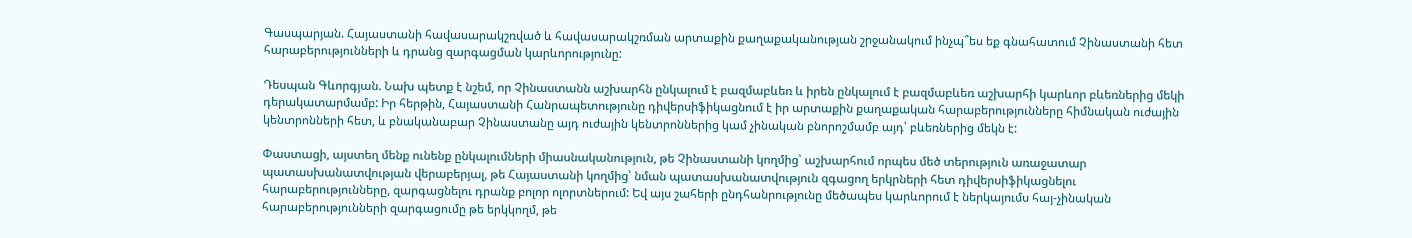Գասպարյան. Հայաստանի հավասարակշռված և հավասարակշռման արտաքին քաղաքականության շրջանակում ինչպ՞ես եք գնահատում Չինաստանի հետ հարաբերությունների և դրանց զարգացման կարևորությունը:

Դեսպան Գևորգյան. Նախ պետք է նշեմ, որ Չինաստանն աշխարհն ընկալում է բազմաբևեռ և իրեն ընկալում է բազմաբևեռ աշխարհի կարևոր բևեռներից մեկի դերակատարմամբ: Իր հերթին, Հայաստանի Հանրապետությունը դիվերսիֆիկացնում է իր արտաքին քաղաքական հարաբերությունները հիմնական ուժային կենտրոնների հետ, և բնականաբար Չինաստանը այդ ուժային կենտրոններից կամ չինական բնորոշմամբ այդ՝ բևեռներից մեկն է:

Փաստացի, այստեղ մենք ունենք ընկալումների միասնականություն, թե Չինաստանի կողմից՝ աշխարհում որպես մեծ տերություն առաջատար պատասխանատվության վերաբերյալ, թե Հայաստանի կողմից՝ նման պատասխանատվություն զգացող երկրների հետ դիվերսիֆիկացնելու հարաբերությունները, զարգացնելու դրանք բոլոր ոլորտներում: Եվ այս շահերի ընդհանրությունը մեծապես կարևորում է ներկայումս հայ-չինական հարաբերությունների զարգացումը թե երկկողմ, թե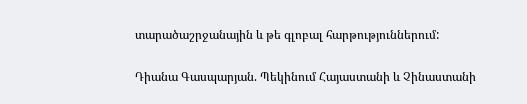տարածաշրջանային և թե գլոբալ հարթություններում:

Դիանա Գասպարյան. Պեկինում Հայաստանի և Չինաստանի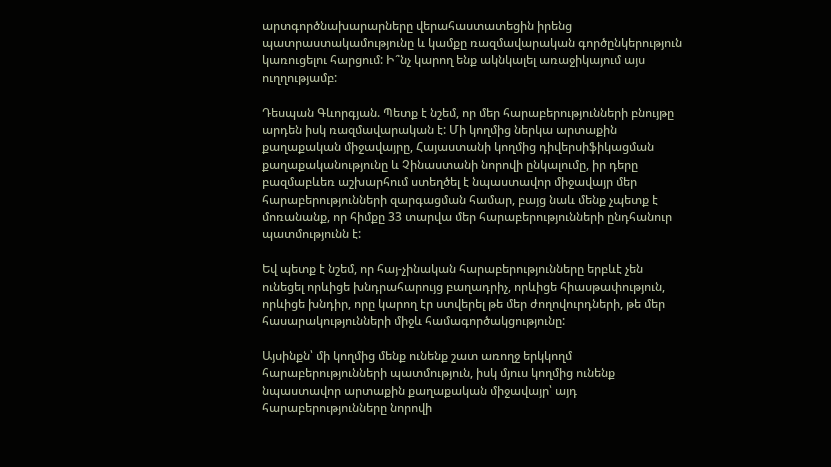արտգործնախարարները վերահաստատեցին իրենց պատրաստակամությունը և կամքը ռազմավարական գործընկերություն կառուցելու հարցում: Ի՞նչ կարող ենք ակնկալել առաջիկայում այս ուղղությամբ:

Դեսպան Գևորգյան. Պետք է նշեմ, որ մեր հարաբերությունների բնույթը արդեն իսկ ռազմավարական է: Մի կողմից ներկա արտաքին քաղաքական միջավայրը, Հայաստանի կողմից դիվերսիֆիկացման քաղաքականությունը և Չինաստանի նորովի ընկալումը, իր դերը բազմաբևեռ աշխարհում ստեղծել է նպաստավոր միջավայր մեր հարաբերությունների զարգացման համար, բայց նաև մենք չպետք է մոռանանք, որ հիմքը 33 տարվա մեր հարաբերությունների ընդհանուր պատմությունն է:

Եվ պետք է նշեմ, որ հայ-չինական հարաբերությունները երբևէ չեն ունեցել որևիցե խնդրահարույց բաղադրիչ, որևիցե հիասթափություն, որևիցե խնդիր, որը կարող էր ստվերել թե մեր ժողովուրդների, թե մեր հասարակությունների միջև համագործակցությունը:

Այսինքն՝ մի կողմից մենք ունենք շատ առողջ երկկողմ հարաբերությունների պատմություն, իսկ մյուս կողմից ունենք նպաստավոր արտաքին քաղաքական միջավայր՝ այդ հարաբերությունները նորովի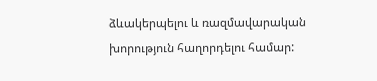ձևակերպելու և ռազմավարական խորություն հաղորդելու համար: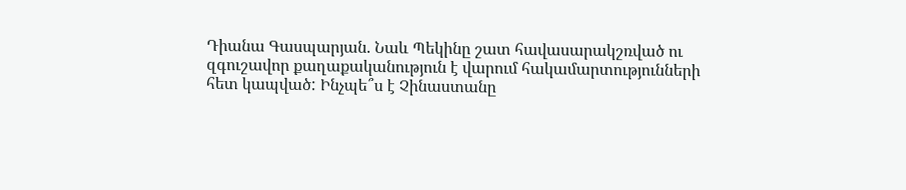Դիանա Գասպարյան. Նաև Պեկինը շատ հավասարակշռված ու զգուշավոր քաղաքականություն է վարում հակամարտությունների հետ կապված: Ինչպե՞ս է Չինաստանը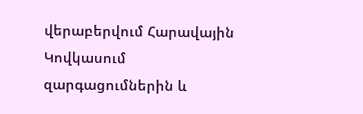վերաբերվում Հարավային Կովկասում զարգացումներին և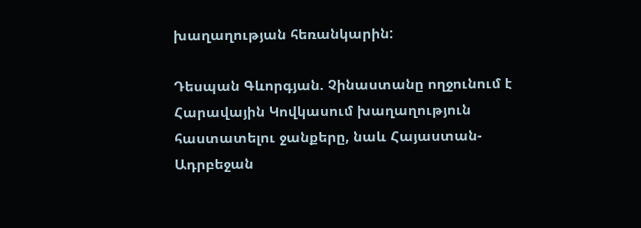խաղաղության հեռանկարին:

Դեսպան Գևորգյան. Չինաստանը ողջունում է Հարավային Կովկասում խաղաղություն հաստատելու ջանքերը, նաև Հայաստան-Ադրբեջան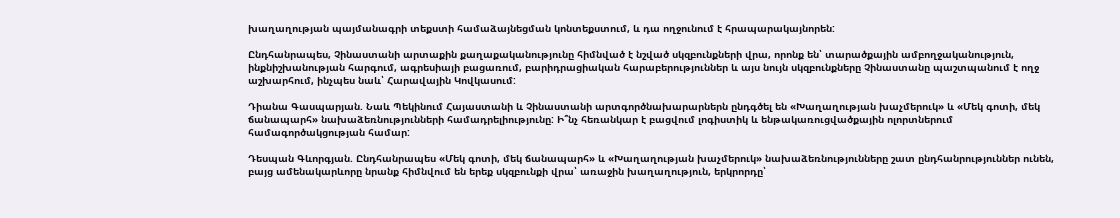խաղաղության պայմանագրի տեքստի համաձայնեցման կոնտեքստում, և դա ողջունում է հրապարակայնորեն:

Ընդհանրապես, Չինաստանի արտաքին քաղաքականությունը հիմնված է նշված սկզբունքների վրա, որոնք են՝ տարածքային ամբողջականություն, ինքնիշխանության հարգում, ագրեսիայի բացառում, բարիդրացիական հարաբերություններ և այս նույն սկզբունքները Չինաստանը պաշտպանում է ողջ աշխարհում, ինչպես նաև՝ Հարավային Կովկասում:

Դիանա Գասպարյան. Նաև Պեկինում Հայաստանի և Չինաստանի արտգործնախարարներն ընդգծել են «Խաղաղության խաչմերուկ» և «Մեկ գոտի, մեկ ճանապարհ» նախաձեռնությունների համադրելիությունը: Ի՞նչ հեռանկար է բացվում լոգիստիկ և ենթակառուցվածքային ոլորտներում համագործակցության համար:

Դեսպան Գևորգյան. Ընդհանրապես «Մեկ գոտի, մեկ ճանապարհ» և «Խաղաղության խաչմերուկ» նախաձեռնությունները շատ ընդհանրություններ ունեն, բայց ամենակարևորը նրանք հիմնվում են երեք սկզբունքի վրա՝ առաջին խաղաղություն, երկրորդը՝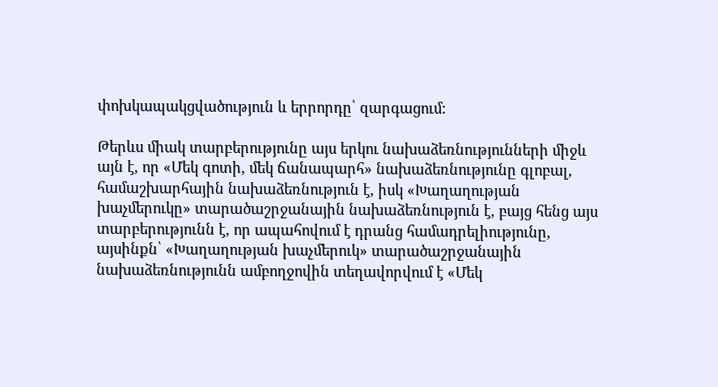փոխկապակցվածություն և երրորդը՝ զարգացում:

Թերևս միակ տարբերությունը այս երկու նախաձեռնությունների միջև այն է, որ «Մեկ գոտի, մեկ ճանապարհ» նախաձեռնությունը գլոբալ, համաշխարհային նախաձեռնություն է, իսկ «Խաղաղության խաչմերուկը» տարածաշրջանային նախաձեռնություն է, բայց հենց այս տարբերությունն է, որ ապահովում է դրանց համադրելիությունը, այսինքն՝ «Խաղաղության խաչմերուկ» տարածաշրջանային նախաձեռնությունն ամբողջովին տեղավորվում է «Մեկ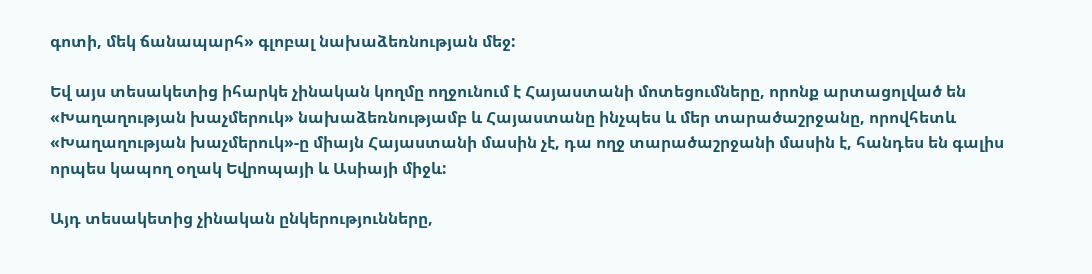գոտի, մեկ ճանապարհ» գլոբալ նախաձեռնության մեջ:

Եվ այս տեսակետից իհարկե չինական կողմը ողջունում է Հայաստանի մոտեցումները, որոնք արտացոլված են «Խաղաղության խաչմերուկ» նախաձեռնությամբ և Հայաստանը ինչպես և մեր տարածաշրջանը, որովհետև «Խաղաղության խաչմերուկ»-ը միայն Հայաստանի մասին չէ, դա ողջ տարածաշրջանի մասին է, հանդես են գալիս որպես կապող օղակ Եվրոպայի և Ասիայի միջև:

Այդ տեսակետից չինական ընկերությունները,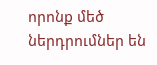որոնք մեծ ներդրումներ են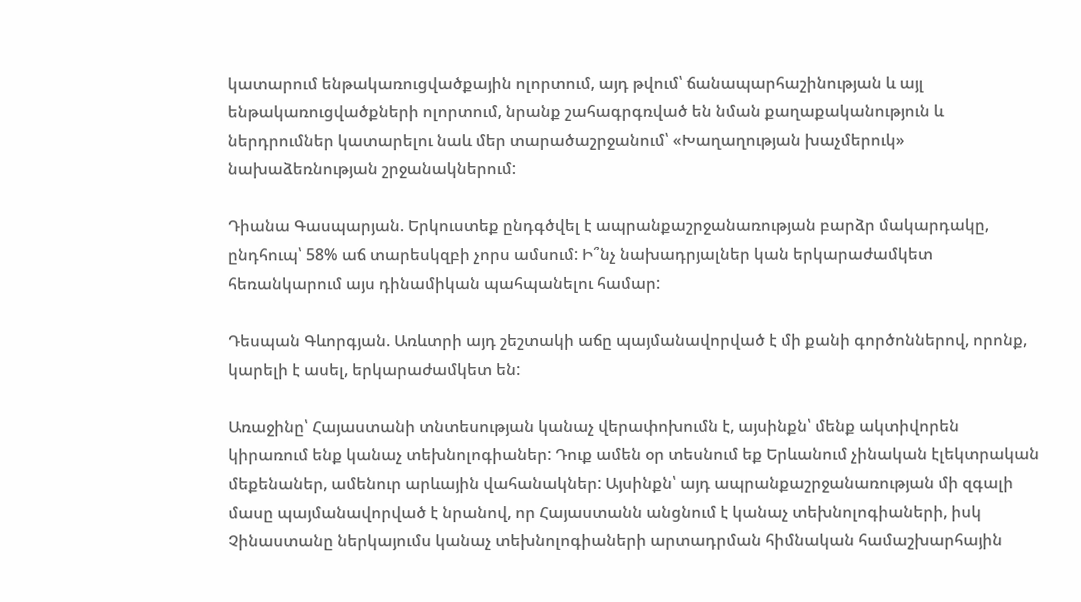կատարում ենթակառուցվածքային ոլորտում, այդ թվում՝ ճանապարհաշինության և այլ ենթակառուցվածքների ոլորտում, նրանք շահագրգռված են նման քաղաքականություն և ներդրումներ կատարելու նաև մեր տարածաշրջանում՝ «Խաղաղության խաչմերուկ» նախաձեռնության շրջանակներում:

Դիանա Գասպարյան. Երկուստեք ընդգծվել է ապրանքաշրջանառության բարձր մակարդակը, ընդհուպ՝ 58% աճ տարեսկզբի չորս ամսում: Ի՞նչ նախադրյալներ կան երկարաժամկետ հեռանկարում այս դինամիկան պահպանելու համար:

Դեսպան Գևորգյան. Առևտրի այդ շեշտակի աճը պայմանավորված է մի քանի գործոններով, որոնք, կարելի է ասել, երկարաժամկետ են:

Առաջինը՝ Հայաստանի տնտեսության կանաչ վերափոխումն է, այսինքն՝ մենք ակտիվորեն կիրառում ենք կանաչ տեխնոլոգիաներ: Դուք ամեն օր տեսնում եք Երևանում չինական էլեկտրական մեքենաներ, ամենուր արևային վահանակներ: Այսինքն՝ այդ ապրանքաշրջանառության մի զգալի մասը պայմանավորված է նրանով, որ Հայաստանն անցնում է կանաչ տեխնոլոգիաների, իսկ Չինաստանը ներկայումս կանաչ տեխնոլոգիաների արտադրման հիմնական համաշխարհային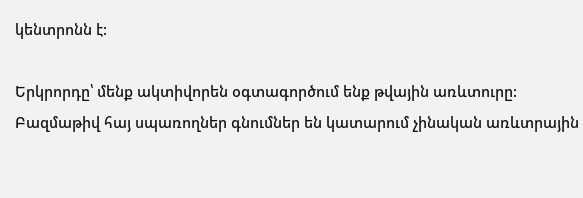կենտրոնն է:

Երկրորդը՝ մենք ակտիվորեն օգտագործում ենք թվային առևտուրը: Բազմաթիվ հայ սպառողներ գնումներ են կատարում չինական առևտրային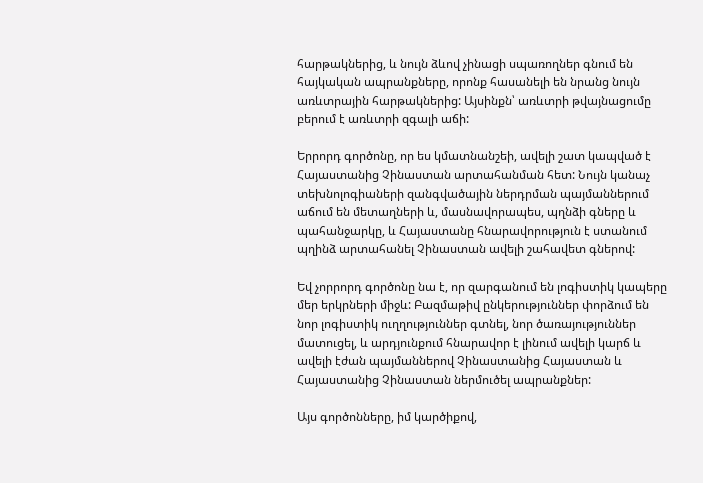հարթակներից, և նույն ձևով չինացի սպառողներ գնում են հայկական ապրանքները, որոնք հասանելի են նրանց նույն առևտրային հարթակներից: Այսինքն՝ առևտրի թվայնացումը բերում է առևտրի զգալի աճի:

Երրորդ գործոնը, որ ես կմատնանշեի, ավելի շատ կապված է Հայաստանից Չինաստան արտահանման հետ: Նույն կանաչ տեխնոլոգիաների զանգվածային ներդրման պայմաններում աճում են մետաղների և, մասնավորապես, պղնձի գները և պահանջարկը, և Հայաստանը հնարավորություն է ստանում պղինձ արտահանել Չինաստան ավելի շահավետ գներով:

Եվ չորրորդ գործոնը նա է, որ զարգանում են լոգիստիկ կապերը մեր երկրների միջև: Բազմաթիվ ընկերություններ փորձում են նոր լոգիստիկ ուղղություններ գտնել, նոր ծառայություններ մատուցել, և արդյունքում հնարավոր է լինում ավելի կարճ և ավելի էժան պայմաններով Չինաստանից Հայաստան և Հայաստանից Չինաստան ներմուծել ապրանքներ:

Այս գործոնները, իմ կարծիքով,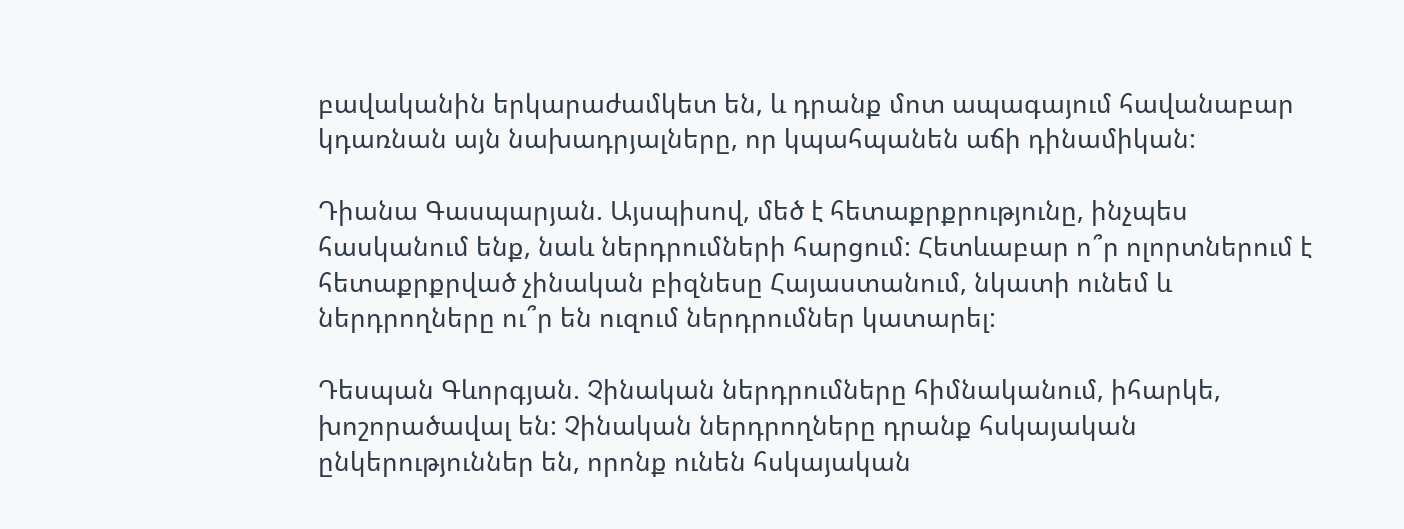բավականին երկարաժամկետ են, և դրանք մոտ ապագայում հավանաբար կդառնան այն նախադրյալները, որ կպահպանեն աճի դինամիկան:

Դիանա Գասպարյան. Այսպիսով, մեծ է հետաքրքրությունը, ինչպես հասկանում ենք, նաև ներդրումների հարցում: Հետևաբար ո՞ր ոլորտներում է հետաքրքրված չինական բիզնեսը Հայաստանում, նկատի ունեմ և ներդրողները ու՞ր են ուզում ներդրումներ կատարել:

Դեսպան Գևորգյան. Չինական ներդրումները հիմնականում, իհարկե, խոշորածավալ են: Չինական ներդրողները դրանք հսկայական ընկերություններ են, որոնք ունեն հսկայական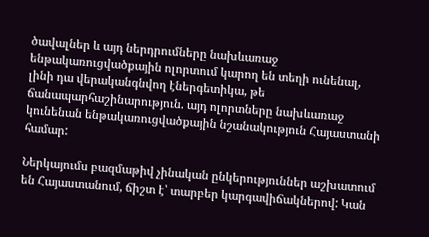ծավալներ և այդ ներդրումները նախևառաջ ենթակառուցվածքային ոլորտում կարող են տեղի ունենալ, լինի դա վերականգնվող էներգետիկա, թե ճանապարհաշինարություն. այդ ոլորտները նախևառաջ կունենան ենթակառուցվածքային նշանակություն Հայաստանի համար:

Ներկայումս բազմաթիվ չինական ընկերություններ աշխատում են Հայաստանում, ճիշտ է՝ տարբեր կարգավիճակներով: Կան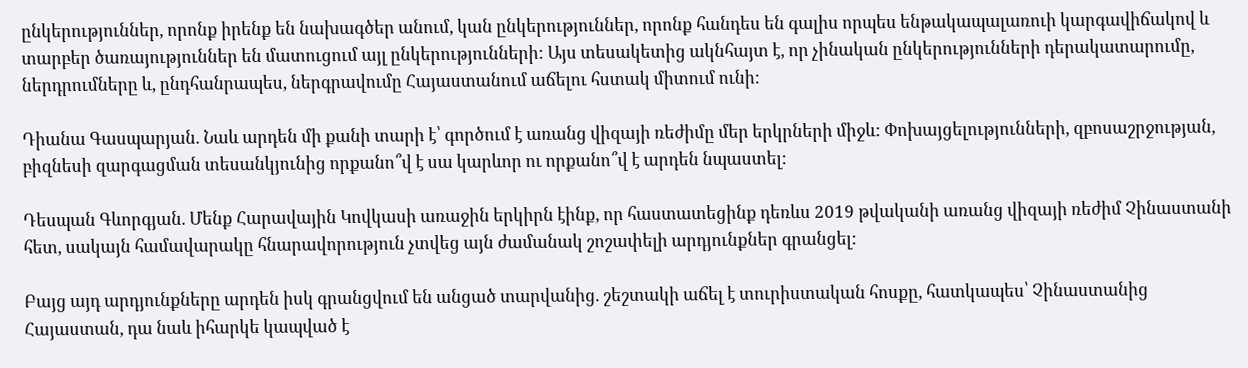ընկերություններ, որոնք իրենք են նախագծեր անում, կան ընկերություններ, որոնք հանդես են գալիս որպես ենթակապալառուի կարգավիճակով և տարբեր ծառայություններ են մատուցում այլ ընկերությունների: Այս տեսակետից ակնհայտ է, որ չինական ընկերությունների դերակատարումը, ներդրումները և, ընդհանրապես, ներգրավումը Հայաստանում աճելու հստակ միտում ունի:

Դիանա Գասպարյան. Նաև արդեն մի քանի տարի է՝ գործում է առանց վիզայի ռեժիմը մեր երկրների միջև: Փոխայցելությունների, զբոսաշրջության, բիզնեսի զարգացման տեսանկյունից որքանո՞վ է սա կարևոր ու որքանո՞վ է արդեն նպաստել:

Դեսպան Գևորգյան. Մենք Հարավային Կովկասի առաջին երկիրն էինք, որ հաստատեցինք դեռևս 2019 թվականի առանց վիզայի ռեժիմ Չինաստանի հետ, սակայն համավարակը հնարավորություն չտվեց այն ժամանակ շոշափելի արդյունքներ գրանցել:

Բայց այդ արդյունքները արդեն իսկ գրանցվում են անցած տարվանից. շեշտակի աճել է տուրիստական հոսքը, հատկապես՝ Չինաստանից Հայաստան, դա նաև իհարկե կապված է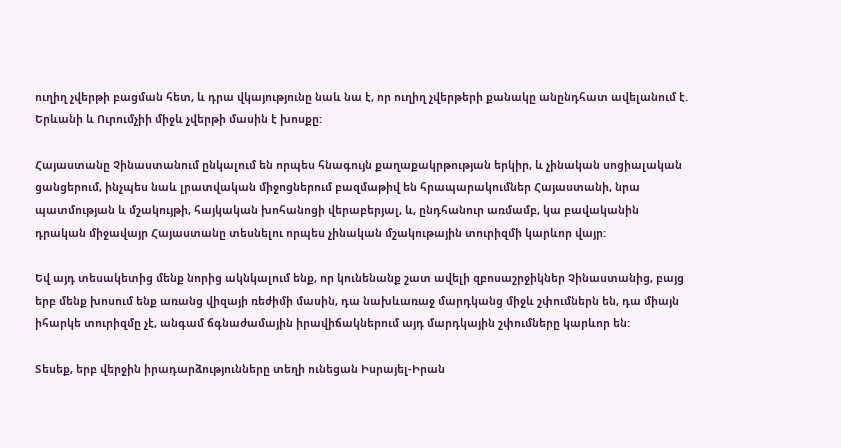ուղիղ չվերթի բացման հետ, և դրա վկայությունը նաև նա է, որ ուղիղ չվերթերի քանակը անընդհատ ավելանում է. Երևանի և Ուրումչիի միջև չվերթի մասին է խոսքը:

Հայաստանը Չինաստանում ընկալում են որպես հնագույն քաղաքակրթության երկիր, և չինական սոցիալական ցանցերում, ինչպես նաև լրատվական միջոցներում բազմաթիվ են հրապարակումներ Հայաստանի, նրա պատմության և մշակույթի, հայկական խոհանոցի վերաբերյալ, և, ընդհանուր առմամբ, կա բավականին դրական միջավայր Հայաստանը տեսնելու որպես չինական մշակութային տուրիզմի կարևոր վայր:

Եվ այդ տեսակետից մենք նորից ակնկալում ենք, որ կունենանք շատ ավելի զբոսաշրջիկներ Չինաստանից, բայց երբ մենք խոսում ենք առանց վիզայի ռեժիմի մասին, դա նախևառաջ մարդկանց միջև շփումներն են, դա միայն իհարկե տուրիզմը չէ, անգամ ճգնաժամային իրավիճակներում այդ մարդկային շփումները կարևոր են:

Տեսեք, երբ վերջին իրադարձությունները տեղի ունեցան Իսրայել-Իրան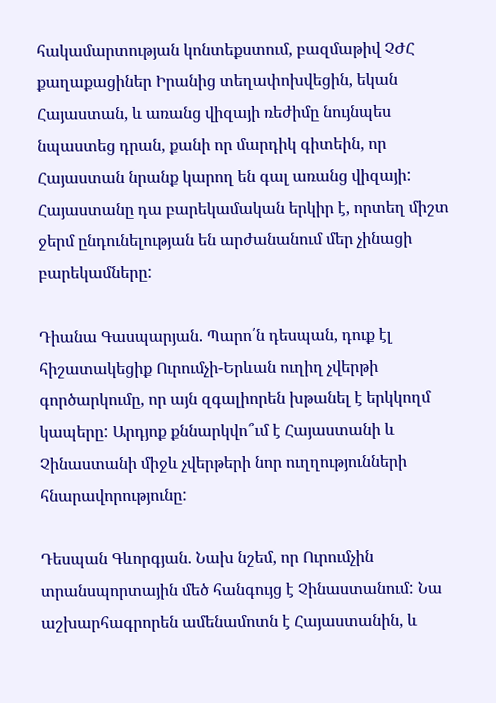հակամարտության կոնտեքստում, բազմաթիվ ՉԺՀ քաղաքացիներ Իրանից տեղափոխվեցին, եկան Հայաստան, և առանց վիզայի ռեժիմը նույնպես նպաստեց դրան, քանի որ մարդիկ գիտեին, որ Հայաստան նրանք կարող են գալ առանց վիզայի: Հայաստանը դա բարեկամական երկիր է, որտեղ միշտ ջերմ ընդունելության են արժանանում մեր չինացի բարեկամները:

Դիանա Գասպարյան. Պարո՛ն դեսպան, դուք էլ հիշատակեցիք Ուրումչի-Երևան ուղիղ չվերթի գործարկումը, որ այն զգալիորեն խթանել է երկկողմ կապերը: Արդյոք քննարկվո՞ւմ է Հայաստանի և Չինաստանի միջև չվերթերի նոր ուղղությունների հնարավորությունը:

Դեսպան Գևորգյան. Նախ նշեմ, որ Ուրումչին տրանսպորտային մեծ հանգույց է Չինաստանում: Նա աշխարհագրորեն ամենամոտն է Հայաստանին, և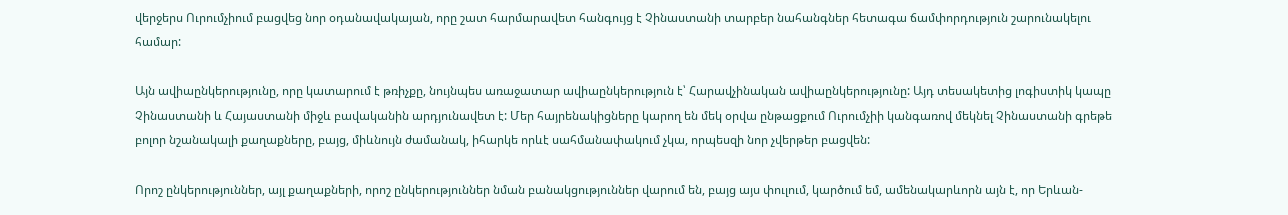վերջերս Ուրումչիում բացվեց նոր օդանավակայան, որը շատ հարմարավետ հանգույց է Չինաստանի տարբեր նահանգներ հետագա ճամփորդություն շարունակելու համար:

Այն ավիաընկերությունը, որը կատարում է թռիչքը, նույնպես առաջատար ավիաընկերություն է՝ Հարավչինական ավիաընկերությունը: Այդ տեսակետից լոգիստիկ կապը Չինաստանի և Հայաստանի միջև բավականին արդյունավետ է: Մեր հայրենակիցները կարող են մեկ օրվա ընթացքում Ուրումչիի կանգառով մեկնել Չինաստանի գրեթե բոլոր նշանակալի քաղաքները, բայց, միևնույն ժամանակ, իհարկե որևէ սահմանափակում չկա, որպեսզի նոր չվերթեր բացվեն:

Որոշ ընկերություններ, այլ քաղաքների, որոշ ընկերություններ նման բանակցություններ վարում են, բայց այս փուլում, կարծում եմ, ամենակարևորն այն է, որ Երևան-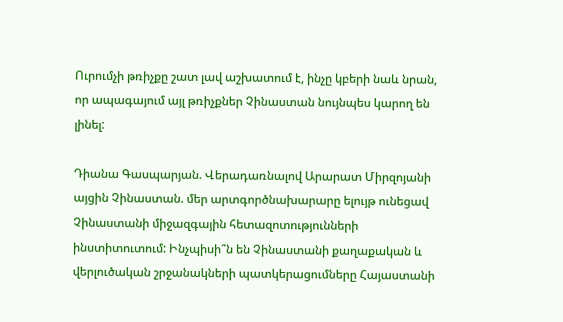Ուրումչի թռիչքը շատ լավ աշխատում է, ինչը կբերի նաև նրան, որ ապագայում այլ թռիչքներ Չինաստան նույնպես կարող են լինել:

Դիանա Գասպարյան. Վերադառնալով Արարատ Միրզոյանի այցին Չինաստան. մեր արտգործնախարարը ելույթ ունեցավ Չինաստանի միջազգային հետազոտությունների ինստիտուտում: Ինչպիսի՞ն են Չինաստանի քաղաքական և վերլուծական շրջանակների պատկերացումները Հայաստանի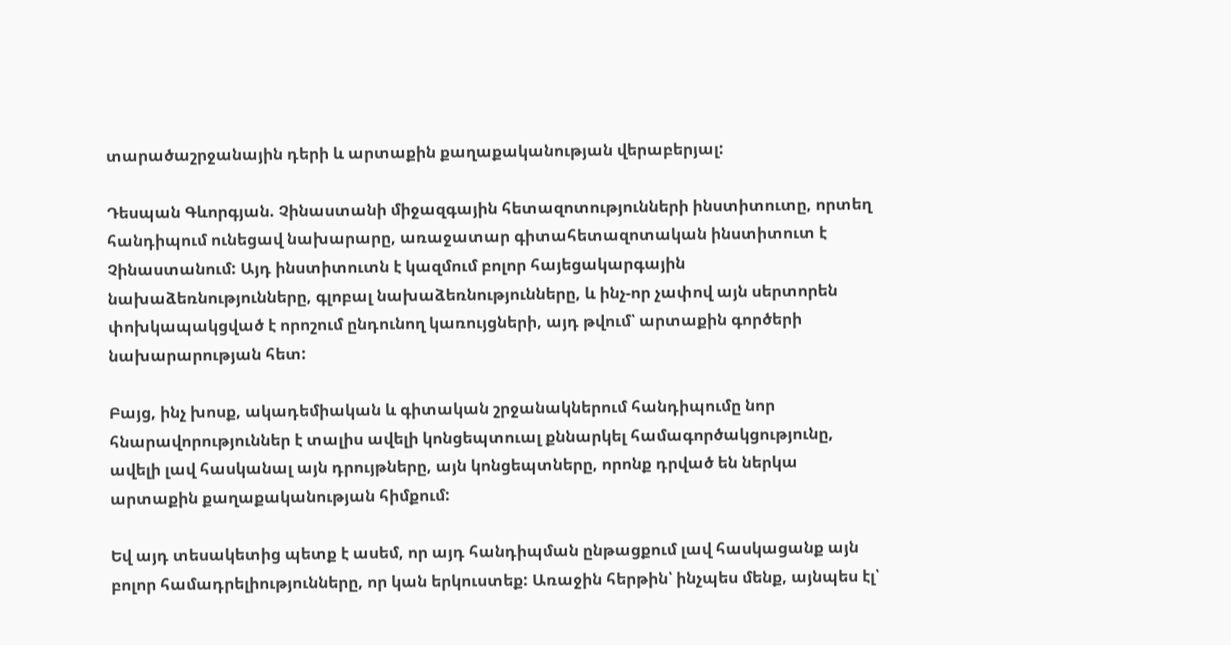տարածաշրջանային դերի և արտաքին քաղաքականության վերաբերյալ:

Դեսպան Գևորգյան. Չինաստանի միջազգային հետազոտությունների ինստիտուտը, որտեղ հանդիպում ունեցավ նախարարը, առաջատար գիտահետազոտական ինստիտուտ է Չինաստանում: Այդ ինստիտուտն է կազմում բոլոր հայեցակարգային նախաձեռնությունները, գլոբալ նախաձեռնությունները, և ինչ-որ չափով այն սերտորեն փոխկապակցված է որոշում ընդունող կառույցների, այդ թվում՝ արտաքին գործերի նախարարության հետ:

Բայց, ինչ խոսք, ակադեմիական և գիտական շրջանակներում հանդիպումը նոր հնարավորություններ է տալիս ավելի կոնցեպտուալ քննարկել համագործակցությունը, ավելի լավ հասկանալ այն դրույթները, այն կոնցեպտները, որոնք դրված են ներկա արտաքին քաղաքականության հիմքում:

Եվ այդ տեսակետից պետք է ասեմ, որ այդ հանդիպման ընթացքում լավ հասկացանք այն բոլոր համադրելիությունները, որ կան երկուստեք: Առաջին հերթին՝ ինչպես մենք, այնպես էլ՝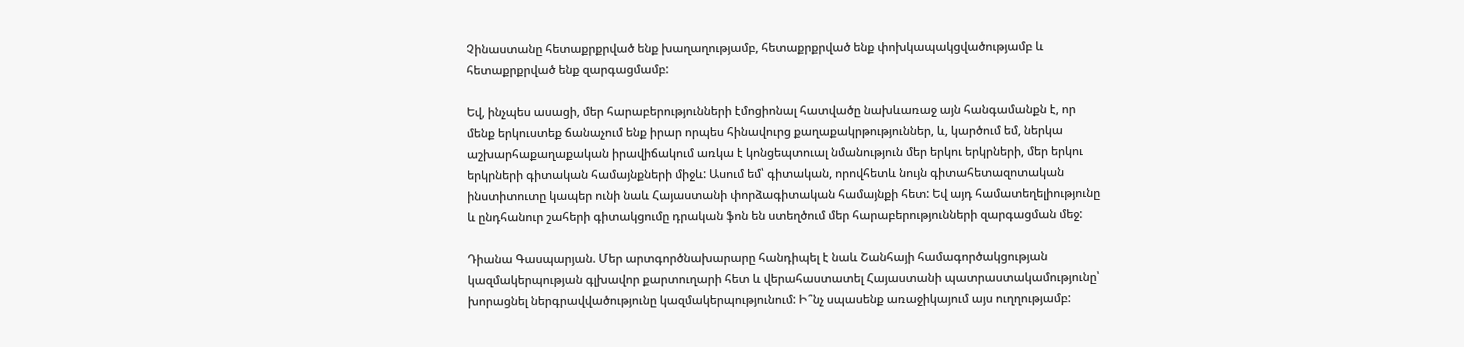Չինաստանը հետաքրքրված ենք խաղաղությամբ, հետաքրքրված ենք փոխկապակցվածությամբ և հետաքրքրված ենք զարգացմամբ:

Եվ, ինչպես ասացի, մեր հարաբերությունների էմոցիոնալ հատվածը նախևառաջ այն հանգամանքն է, որ մենք երկուստեք ճանաչում ենք իրար որպես հինավուրց քաղաքակրթություններ, և, կարծում եմ, ներկա աշխարհաքաղաքական իրավիճակում առկա է կոնցեպտուալ նմանություն մեր երկու երկրների, մեր երկու երկրների գիտական համայնքների միջև: Ասում եմ՝ գիտական, որովհետև նույն գիտահետազոտական ինստիտուտը կապեր ունի նաև Հայաստանի փորձագիտական համայնքի հետ: Եվ այդ համատեղելիությունը և ընդհանուր շահերի գիտակցումը դրական ֆոն են ստեղծում մեր հարաբերությունների զարգացման մեջ:

Դիանա Գասպարյան. Մեր արտգործնախարարը հանդիպել է նաև Շանհայի համագործակցության կազմակերպության գլխավոր քարտուղարի հետ և վերահաստատել Հայաստանի պատրաստակամությունը՝ խորացնել ներգրավվածությունը կազմակերպությունում: Ի՞նչ սպասենք առաջիկայում այս ուղղությամբ: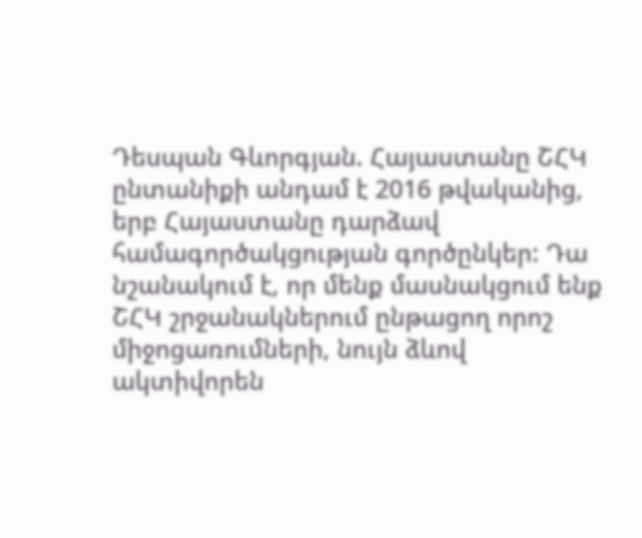Դեսպան Գևորգյան. Հայաստանը ՇՀԿ ընտանիքի անդամ է 2016 թվականից, երբ Հայաստանը դարձավ համագործակցության գործընկեր: Դա նշանակում է, որ մենք մասնակցում ենք ՇՀԿ շրջանակներում ընթացող որոշ միջոցառումների, նույն ձևով ակտիվորեն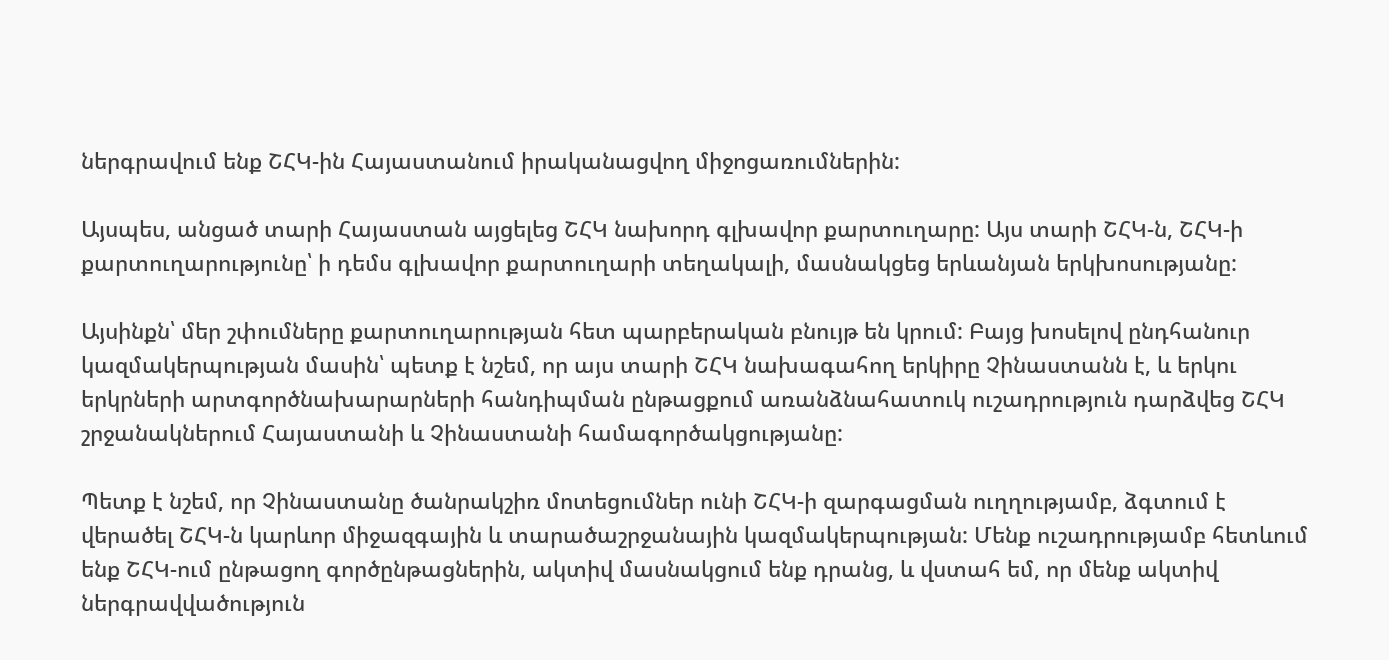ներգրավում ենք ՇՀԿ-ին Հայաստանում իրականացվող միջոցառումներին:

Այսպես, անցած տարի Հայաստան այցելեց ՇՀԿ նախորդ գլխավոր քարտուղարը: Այս տարի ՇՀԿ-ն, ՇՀԿ-ի քարտուղարությունը՝ ի դեմս գլխավոր քարտուղարի տեղակալի, մասնակցեց երևանյան երկխոսությանը:

Այսինքն՝ մեր շփումները քարտուղարության հետ պարբերական բնույթ են կրում: Բայց խոսելով ընդհանուր կազմակերպության մասին՝ պետք է նշեմ, որ այս տարի ՇՀԿ նախագահող երկիրը Չինաստանն է, և երկու երկրների արտգործնախարարների հանդիպման ընթացքում առանձնահատուկ ուշադրություն դարձվեց ՇՀԿ շրջանակներում Հայաստանի և Չինաստանի համագործակցությանը:

Պետք է նշեմ, որ Չինաստանը ծանրակշիռ մոտեցումներ ունի ՇՀԿ-ի զարգացման ուղղությամբ, ձգտում է վերածել ՇՀԿ-ն կարևոր միջազգային և տարածաշրջանային կազմակերպության: Մենք ուշադրությամբ հետևում ենք ՇՀԿ-ում ընթացող գործընթացներին, ակտիվ մասնակցում ենք դրանց, և վստահ եմ, որ մենք ակտիվ ներգրավվածություն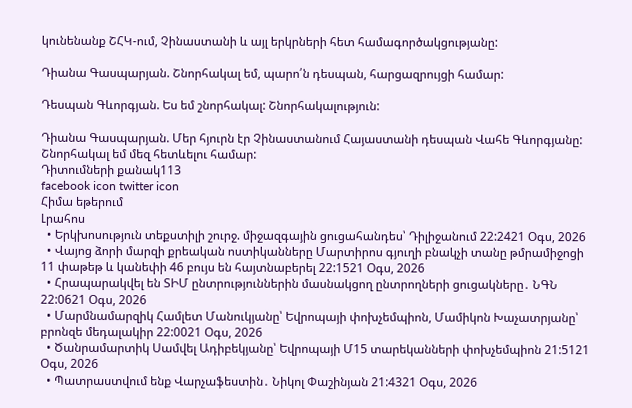կունենանք ՇՀԿ-ում, Չինաստանի և այլ երկրների հետ համագործակցությանը:

Դիանա Գասպարյան. Շնորհակալ եմ, պարո՛ն դեսպան, հարցազրույցի համար:

Դեսպան Գևորգյան. Ես եմ շնորհակալ: Շնորհակալություն:

Դիանա Գասպարյան. Մեր հյուրն էր Չինաստանում Հայաստանի դեսպան Վահե Գևորգյանը: Շնորհակալ եմ մեզ հետևելու համար:
Դիտումների քանակ113
facebook icon twitter icon
Հիմա եթերում
Լրահոս
  • Երկխոսություն տեքստիլի շուրջ. միջազգային ցուցահանդես՝ Դիլիջանում 22:2421 Օգս, 2026
  • Վայոց ձորի մարզի քրեական ոստիկանները Մարտիրոս գյուղի բնակչի տանը թմրամիջոցի 11 փաթեթ և կանեփի 46 բույս են հայտնաբերել 22:1521 Օգս, 2026
  • Հրապարակվել են ՏԻՄ ընտրություններին մասնակցող ընտրողների ցուցակները․ ՆԳՆ 22:0621 Օգս, 2026
  • Մարմնամարզիկ Համլետ Մանուկյանը՝ Եվրոպայի փոխչեմպիոն, Մամիկոն Խաչատրյանը՝ բրոնզե մեդալակիր 22:0021 Օգս, 2026
  • Ծանրամարտիկ Սամվել Ադիբեկյանը՝ Եվրոպայի Մ15 տարեկանների փոխչեմպիոն 21:5121 Օգս, 2026
  • Պատրաստվում ենք Վարչաֆեստին․ Նիկոլ Փաշինյան 21:4321 Օգս, 2026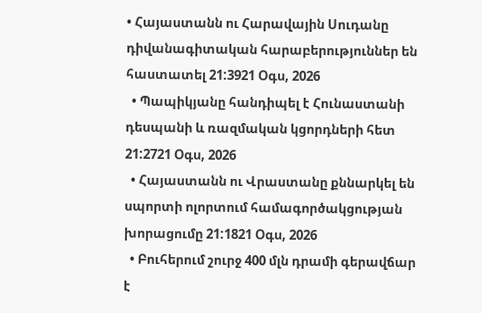• Հայաստանն ու Հարավային Սուդանը դիվանագիտական հարաբերություններ են հաստատել 21:3921 Օգս, 2026
  • Պապիկյանը հանդիպել է Հունաստանի դեսպանի և ռազմական կցորդների հետ 21:2721 Օգս, 2026
  • Հայաստանն ու Վրաստանը քննարկել են սպորտի ոլորտում համագործակցության խորացումը 21:1821 Օգս, 2026
  • Բուհերում շուրջ 400 մլն դրամի գերավճար է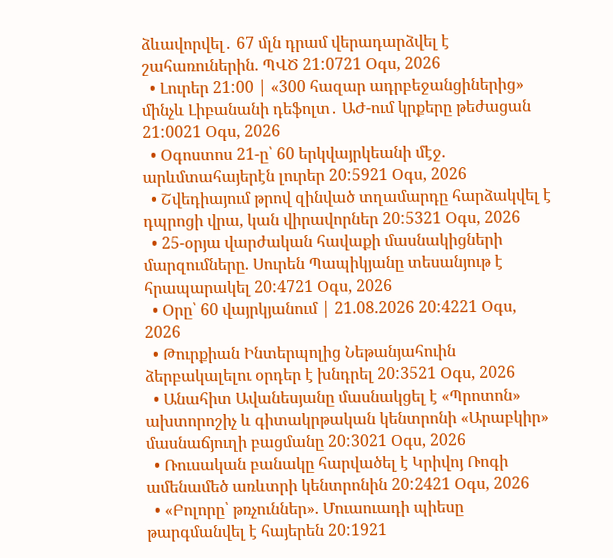ձևավորվել․ 67 մլն դրամ վերադարձվել է շահառուներին. ՊՎԾ 21:0721 Օգս, 2026
  • Լուրեր 21:00 | «300 հազար ադրբեջանցիներից» մինչև Լիբանանի դեֆոլտ․ ԱԺ-ում կրքերը թեժացան 21:0021 Օգս, 2026
  • Օգոստոս 21-ը՝ 60 երկվայրկեանի մէջ. արևմտահայերէն լուրեր 20:5921 Օգս, 2026
  • Շվեդիայում թրով զինված տղամարդը հարձակվել է դպրոցի վրա, կան վիրավորներ 20:5321 Օգս, 2026
  • 25-օրյա վարժական հավաքի մասնակիցների մարզումները. Սուրեն Պապիկյանը տեսանյութ է հրապարակել 20:4721 Օգս, 2026
  • Օրը՝ 60 վայրկյանում | 21.08.2026 20:4221 Օգս, 2026
  • Թուրքիան Ինտերպոլից Նեթանյահուին ձերբակալելու օրդեր է խնդրել 20:3521 Օգս, 2026
  • Անահիտ Ավանեսյանը մասնակցել է «Պրոտոն» ախտորոշիչ և գիտակրթական կենտրոնի «Արաբկիր» մասնաճյուղի բացմանը 20:3021 Օգս, 2026
  • Ռուսական բանակը հարվածել է Կրիվոյ Ռոգի ամենամեծ առևտրի կենտրոնին 20:2421 Օգս, 2026
  • «Բոլորը՝ թռչուններ». Մուաուադի պիեսը թարգմանվել է հայերեն 20:1921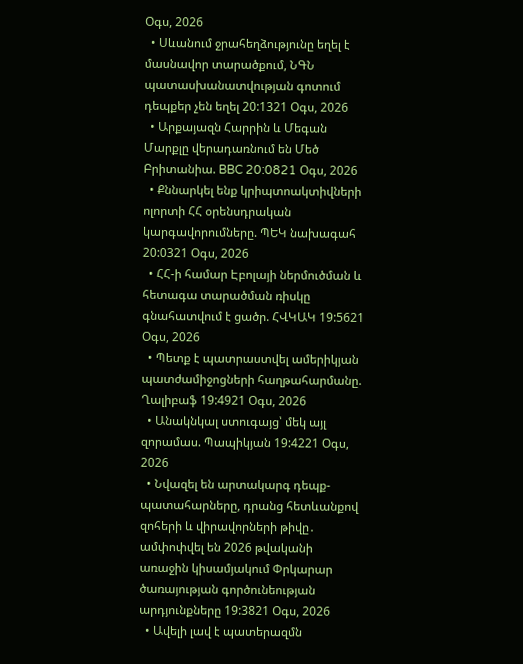Օգս, 2026
  • Սևանում ջրահեղձությունը եղել է մասնավոր տարածքում, ՆԳՆ պատասխանատվության գոտում դեպքեր չեն եղել 20:1321 Օգս, 2026
  • Արքայազն Հարրին և Մեգան Մարքլը վերադառնում են Մեծ Բրիտանիա. BBC 20:0821 Օգս, 2026
  • Քննարկել ենք կրիպտոակտիվների ոլորտի ՀՀ օրենսդրական կարգավորումները. ՊԵԿ նախագահ 20:0321 Օգս, 2026
  • ՀՀ-ի համար Էբոլայի ներմուծման և հետագա տարածման ռիսկը գնահատվում է ցածր. ՀՎԿԱԿ 19:5621 Օգս, 2026
  • Պետք է պատրաստվել ամերիկյան պատժամիջոցների հաղթահարմանը. Ղալիբաֆ 19:4921 Օգս, 2026
  • Անակնկալ ստուգայց՝ մեկ այլ զորամաս. Պապիկյան 19:4221 Օգս, 2026
  • Նվազել են արտակարգ դեպք-պատահարները, դրանց հետևանքով զոհերի և վիրավորների թիվը․ ամփոփվել են 2026 թվականի առաջին կիսամյակում Փրկարար ծառայության գործունեության արդյունքները 19:3821 Օգս, 2026
  • Ավելի լավ է պատերազմն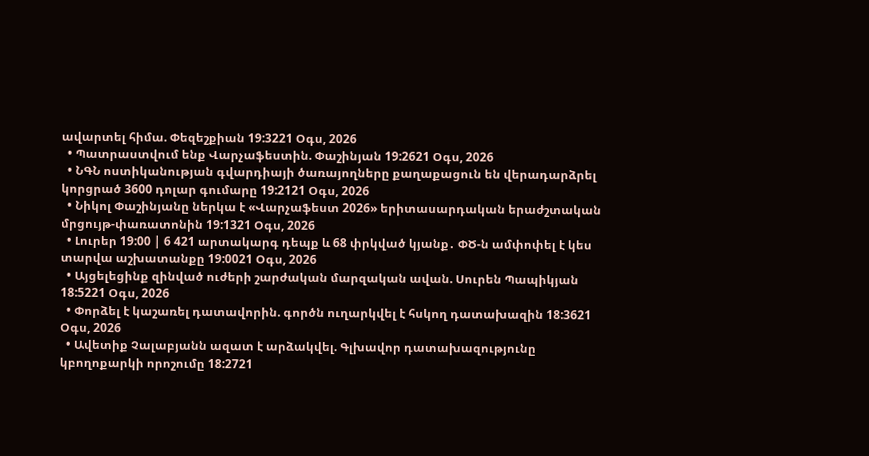ավարտել հիմա. Փեզեշքիան 19:3221 Օգս, 2026
  • Պատրաստվում ենք Վարչաֆեստին. Փաշինյան 19:2621 Օգս, 2026
  • ՆԳՆ ոստիկանության գվարդիայի ծառայողները քաղաքացուն են վերադարձրել կորցրած 3600 դոլար գումարը 19:2121 Օգս, 2026
  • Նիկոլ Փաշինյանը ներկա է «Վարչաֆեստ 2026» երիտասարդական երաժշտական մրցույթ-փառատոնին 19:1321 Օգս, 2026
  • Լուրեր 19:00 | 6 421 արտակարգ դեպք և 68 փրկված կյանք․ ՓԾ-ն ամփոփել է կես տարվա աշխատանքը 19:0021 Օգս, 2026
  • Այցելեցինք զինված ուժերի շարժական մարզական ավան. Սուրեն Պապիկյան 18:5221 Օգս, 2026
  • Փորձել է կաշառել դատավորին. գործն ուղարկվել է հսկող դատախազին 18:3621 Օգս, 2026
  • Ավետիք Չալաբյանն ազատ է արձակվել. Գլխավոր դատախազությունը կբողոքարկի որոշումը 18:2721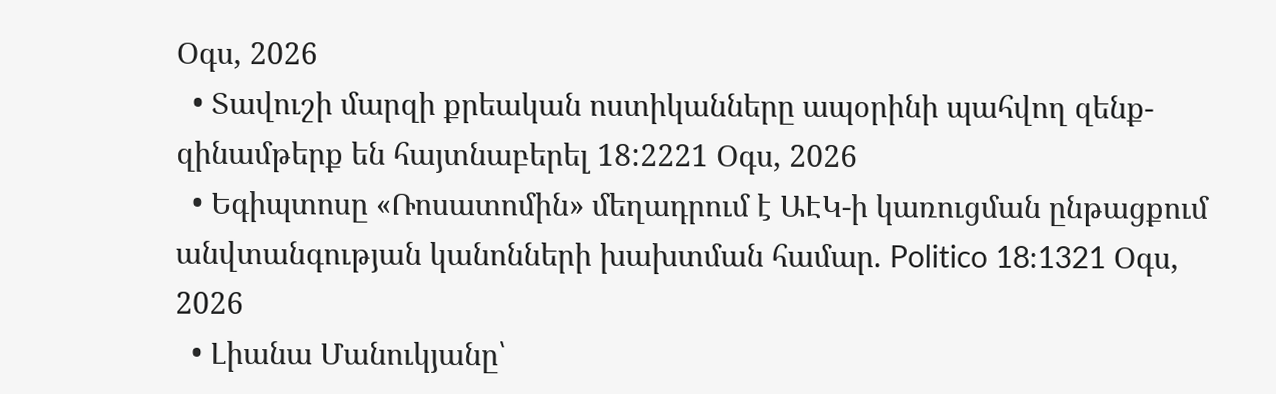Օգս, 2026
  • Տավուշի մարզի քրեական ոստիկանները ապօրինի պահվող զենք-զինամթերք են հայտնաբերել 18:2221 Օգս, 2026
  • Եգիպտոսը «Ռոսատոմին» մեղադրում է ԱԷԿ-ի կառուցման ընթացքում անվտանգության կանոնների խախտման համար. Politico 18:1321 Օգս, 2026
  • Լիանա Մանուկյանը՝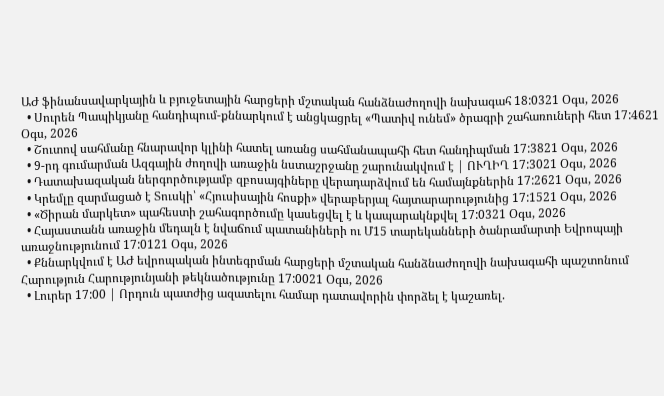ԱԺ ֆինանսավարկային և բյուջետային հարցերի մշտական հանձնաժողովի նախագահ 18:0321 Օգս, 2026
  • Սուրեն Պապիկյանը հանդիպում-քննարկում է անցկացրել «Պատիվ ունեմ» ծրագրի շահառուների հետ 17:4621 Օգս, 2026
  • Շուտով սահմանը հնարավոր կլինի հատել առանց սահմանապահի հետ հանդիպման 17:3821 Օգս, 2026
  • 9-րդ գումարման Ազգային ժողովի առաջին նստաշրջանը շարունակվում է | ՈՒՂԻՂ 17:3021 Օգս, 2026
  • Դատախազական ներգործությամբ զբոսայգիները վերադարձվում են համայնքներին 17:2621 Օգս, 2026
  • Կրեմլը զարմացած է Տուսկի՝ «Հյուսիսային հոսքի» վերաբերյալ հայտարարությունից 17:1521 Օգս, 2026
  • «Ծիրան մարկետ» պահեստի շահագործումը կասեցվել է և կապարակնքվել 17:0321 Օգս, 2026
  • Հայաստանն առաջին մեդալն է նվաճում պատանիների ու Մ15 տարեկանների ծանրամարտի Եվրոպայի առաջնությունում 17:0121 Օգս, 2026
  • Քննարկվում է ԱԺ եվրոպական ինտեգրման հարցերի մշտական հանձնաժողովի նախագահի պաշտոնում Հարություն Հարությունյանի թեկնածությունը 17:0021 Օգս, 2026
  • Լուրեր 17:00 | Որդուն պատժից ազատելու համար դատավորին փորձել է կաշառել.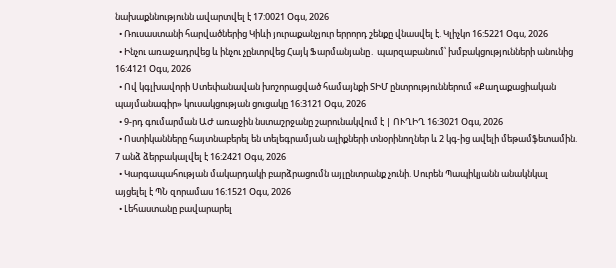նախաքննությունն ավարտվել է 17:0021 Օգս, 2026
  • Ռուսաստանի հարվածներից Կիևի յուրաքանչյուր երրորդ շենքը վնասվել է. Կլիչկո 16:5221 Օգս, 2026
  • Ինչու առաջադրվեց և ինչու չընտրվեց Հայկ Ֆարմանյանը․ պարզաբանում՝ խմբակցությունների անունից 16:4121 Օգս, 2026
  • Ով կգլխավորի Ստեփանավան խոշորացված համայնքի ՏԻՄ ընտրություններում «Քաղաքացիական պայմանագիր» կուսակցության ցուցակը 16:3121 Օգս, 2026
  • 9-րդ գումարման ԱԺ առաջին նստաշրջանը շարունակվում է | ՈՒՂԻՂ 16:3021 Օգս, 2026
  • Ոստիկանները հայտնաբերել են տելեգրամյան ալիքների տնօրինողներ և 2 կգ-ից ավելի մեթամֆետամին. 7 անձ ձերբակալվել է 16:2421 Օգս, 2026
  • Կարգապահության մակարդակի բարձրացումն այլընտրանք չունի. Սուրեն Պապիկյանն անակնկալ այցելել է ՊՆ զորամաս 16:1521 Օգս, 2026
  • Լեհաստանը բավարարել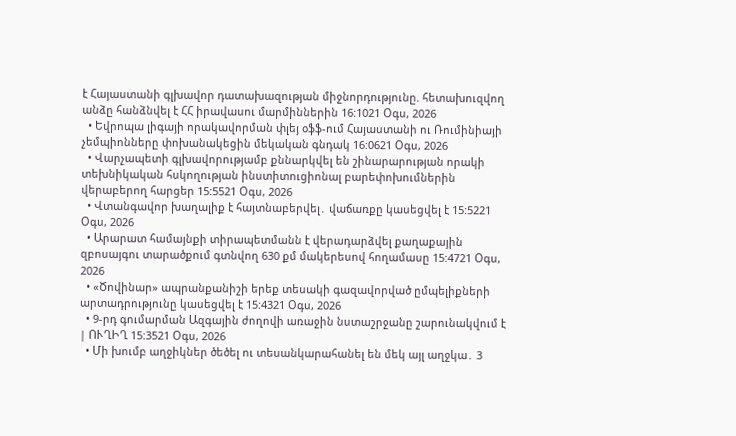է Հայաստանի գլխավոր դատախազության միջնորդությունը. հետախուզվող անձը հանձնվել է ՀՀ իրավասու մարմիններին 16:1021 Օգս, 2026
  • Եվրոպա լիգայի որակավորման փլեյ օֆֆ-ում Հայաստանի ու Ռումինիայի չեմպիոնները փոխանակեցին մեկական գնդակ 16:0621 Օգս, 2026
  • Վարչապետի գլխավորությամբ քննարկվել են շինարարության որակի տեխնիկական հսկողության ինստիտուցիոնալ բարեփոխումներին վերաբերող հարցեր 15:5521 Օգս, 2026
  • Վտանգավոր խաղալիք է հայտնաբերվել․ վաճառքը կասեցվել է 15:5221 Օգս, 2026
  • Արարատ համայնքի տիրապետմանն է վերադարձվել քաղաքային զբոսայգու տարածքում գտնվող 630 քմ մակերեսով հողամասը 15:4721 Օգս, 2026
  • «Ծովինար» ապրանքանիշի երեք տեսակի գազավորված ըմպելիքների արտադրությունը կասեցվել է 15:4321 Օգս, 2026
  • 9-րդ գումարման Ազգային ժողովի առաջին նստաշրջանը շարունակվում է | ՈՒՂԻՂ 15:3521 Օգս, 2026
  • Մի խումբ աղջիկներ ծեծել ու տեսանկարահանել են մեկ այլ աղջկա․ 3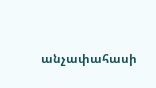անչափահասի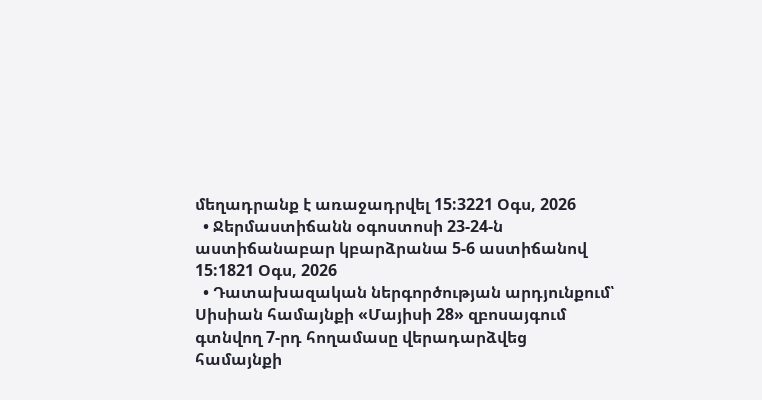մեղադրանք է առաջադրվել 15:3221 Օգս, 2026
  • Ջերմաստիճանն օգոստոսի 23-24-ն աստիճանաբար կբարձրանա 5-6 աստիճանով 15:1821 Օգս, 2026
  • Դատախազական ներգործության արդյունքում՝ Սիսիան համայնքի «Մայիսի 28» զբոսայգում գտնվող 7-րդ հողամասը վերադարձվեց համայնքի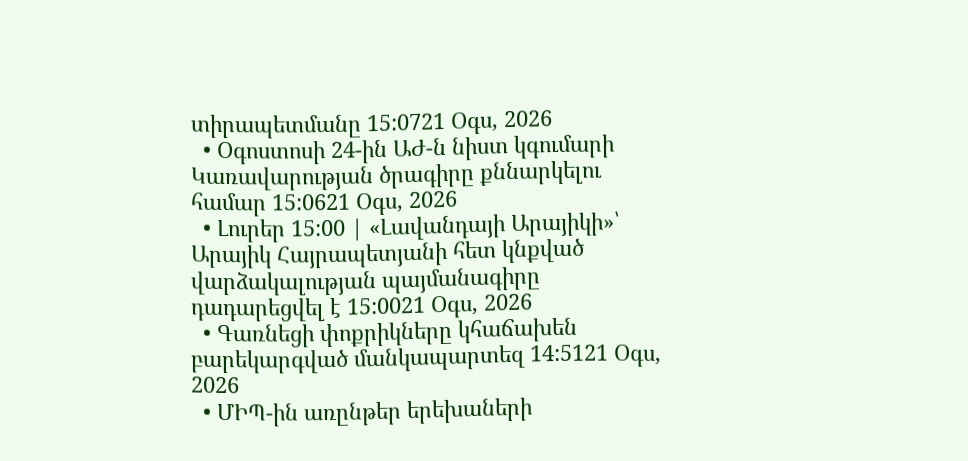տիրապետմանը 15:0721 Օգս, 2026
  • Օգոստոսի 24-ին ԱԺ-ն նիստ կգումարի Կառավարության ծրագիրը քննարկելու համար 15:0621 Օգս, 2026
  • Լուրեր 15:00 | «Լավանդայի Արայիկի»՝ Արայիկ Հայրապետյանի հետ կնքված վարձակալության պայմանագիրը դադարեցվել է 15:0021 Օգս, 2026
  • Գառնեցի փոքրիկները կհաճախեն բարեկարգված մանկապարտեզ 14:5121 Օգս, 2026
  • ՄԻՊ-ին առընթեր երեխաների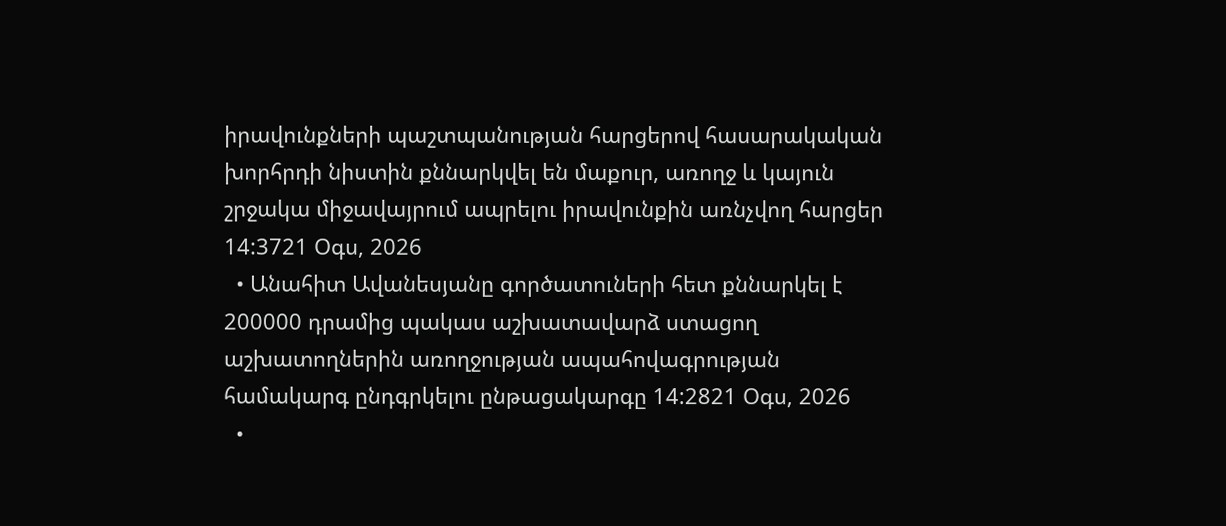իրավունքների պաշտպանության հարցերով հասարակական խորհրդի նիստին քննարկվել են մաքուր, առողջ և կայուն շրջակա միջավայրում ապրելու իրավունքին առնչվող հարցեր 14:3721 Օգս, 2026
  • Անահիտ Ավանեսյանը գործատուների հետ քննարկել է 200000 դրամից պակաս աշխատավարձ ստացող աշխատողներին առողջության ապահովագրության համակարգ ընդգրկելու ընթացակարգը 14:2821 Օգս, 2026
  •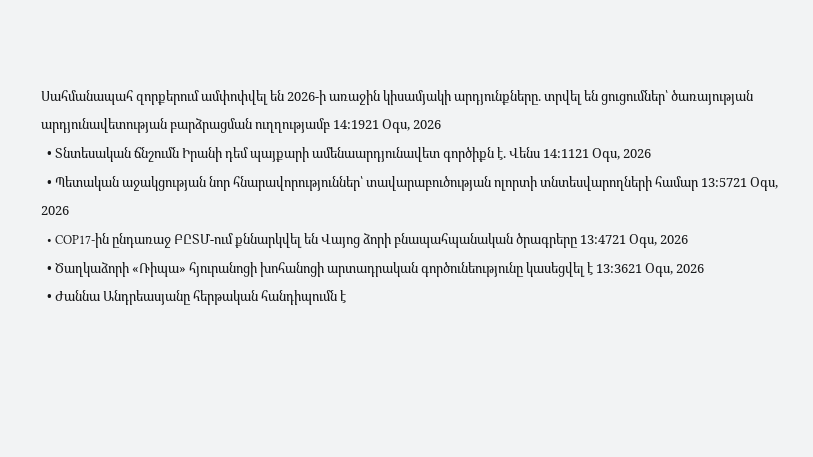Սահմանապահ զորքերում ամփոփվել են 2026-ի առաջին կիսամյակի արդյունքները. տրվել են ցուցումներ՝ ծառայության արդյունավետության բարձրացման ուղղությամբ 14:1921 Օգս, 2026
  • Տնտեսական ճնշումն Իրանի դեմ պայքարի ամենաարդյունավետ գործիքն է. Վենս 14:1121 Օգս, 2026
  • Պետական աջակցության նոր հնարավորություններ՝ տավարաբուծության ոլորտի տնտեսվարողների համար 13:5721 Օգս, 2026
  • COP17-ին ընդառաջ ԲԸՏՄ-ում քննարկվել են Վայոց ձորի բնապահպանական ծրագրերը 13:4721 Օգս, 2026
  • Ծաղկաձորի «Ռիպա» հյուրանոցի խոհանոցի արտադրական գործունեությունը կասեցվել է 13:3621 Օգս, 2026
  • Ժաննա Անդրեասյանը հերթական հանդիպումն է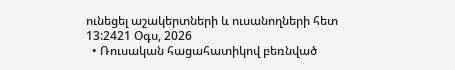ունեցել աշակերտների և ուսանողների հետ 13:2421 Օգս, 2026
  • Ռուսական հացահատիկով բեռնված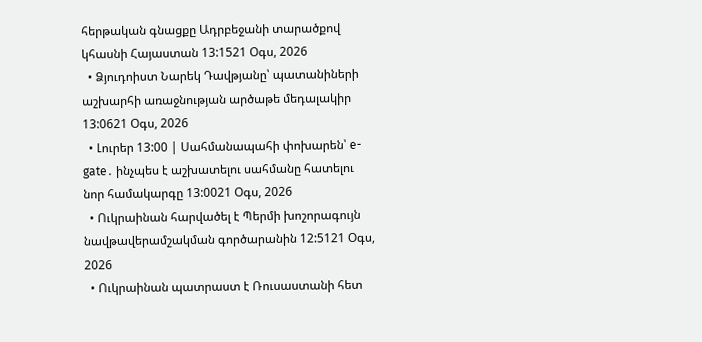հերթական գնացքը Ադրբեջանի տարածքով կհասնի Հայաստան 13:1521 Օգս, 2026
  • Ձյուդոիստ Նարեկ Դավթյանը՝ պատանիների աշխարհի առաջնության արծաթե մեդալակիր 13:0621 Օգս, 2026
  • Լուրեր 13:00 | Սահմանապահի փոխարեն՝ e-gate․ ինչպես է աշխատելու սահմանը հատելու նոր համակարգը 13:0021 Օգս, 2026
  • Ուկրաինան հարվածել է Պերմի խոշորագույն նավթավերամշակման գործարանին 12:5121 Օգս, 2026
  • Ուկրաինան պատրաստ է Ռուսաստանի հետ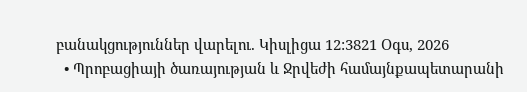բանակցություններ վարելու. Կիսլիցա 12:3821 Օգս, 2026
  • Պրոբացիայի ծառայության և Ջրվեժի համայնքապետարանի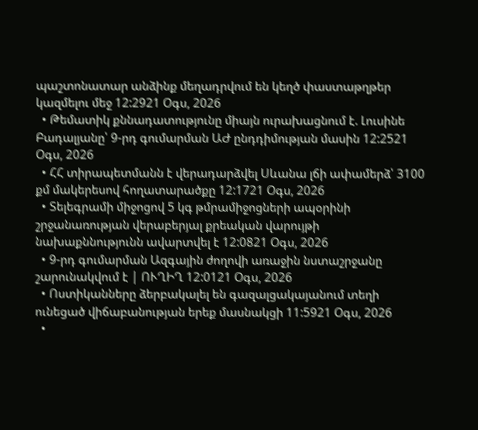պաշտոնատար անձինք մեղադրվում են կեղծ փաստաթղթեր կազմելու մեջ 12:2921 Օգս, 2026
  • Թեմատիկ քննադատությունը միայն ուրախացնում է. Լուսինե Բադալյանը՝ 9-րդ գումարման ԱԺ ընդդիմության մասին 12:2521 Օգս, 2026
  • ՀՀ տիրապետմանն է վերադարձվել Սևանա լճի ափամերձ՝ 3100 քմ մակերեսով հողատարածքը 12:1721 Օգս, 2026
  • Տելեգրամի միջոցով 5 կգ թմրամիջոցների ապօրինի շրջանառության վերաբերյալ քրեական վարույթի նախաքննությունն ավարտվել է 12:0821 Օգս, 2026
  • 9-րդ գումարման Ազգային ժողովի առաջին նստաշրջանը շարունակվում է | ՈՒՂԻՂ 12:0121 Օգս, 2026
  • Ոստիկանները ձերբակալել են գազալցակայանում տեղի ունեցած վիճաբանության երեք մասնակցի 11:5921 Օգս, 2026
  •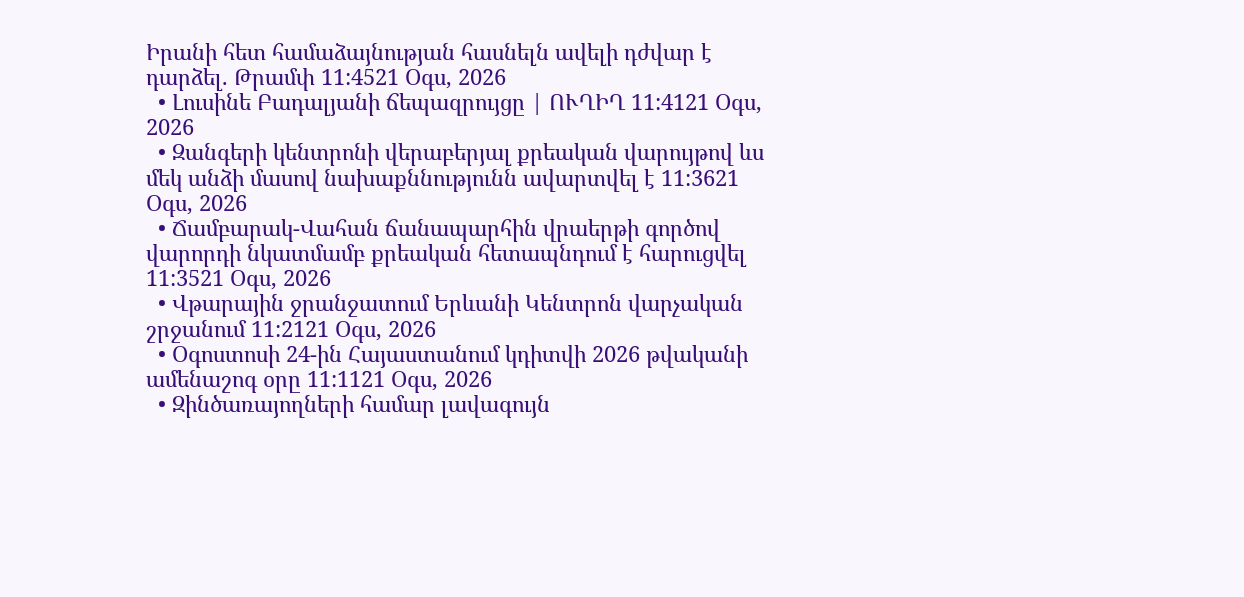Իրանի հետ համաձայնության հասնելն ավելի դժվար է դարձել. Թրամփ 11:4521 Օգս, 2026
  • Լուսինե Բադալյանի ճեպազրույցը | ՈՒՂԻՂ 11:4121 Օգս, 2026
  • Զանգերի կենտրոնի վերաբերյալ քրեական վարույթով ևս մեկ անձի մասով նախաքննությունն ավարտվել է 11:3621 Օգս, 2026
  • Ճամբարակ-Վահան ճանապարհին վրաերթի գործով վարորդի նկատմամբ քրեական հետապնդում է հարուցվել 11:3521 Օգս, 2026
  • Վթարային ջրանջատում Երևանի Կենտրոն վարչական շրջանում 11:2121 Օգս, 2026
  • Օգոստոսի 24-ին Հայաստանում կդիտվի 2026 թվականի ամենաշոգ օրը 11:1121 Օգս, 2026
  • Զինծառայողների համար լավագույն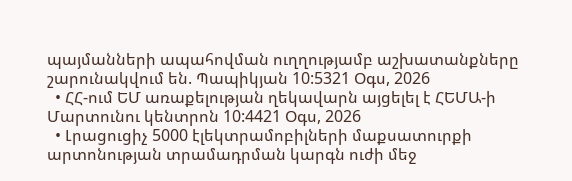պայմանների ապահովման ուղղությամբ աշխատանքները շարունակվում են. Պապիկյան 10:5321 Օգս, 2026
  • ՀՀ-ում ԵՄ առաքելության ղեկավարն այցելել է ՀԵՄԱ-ի Մարտունու կենտրոն 10:4421 Օգս, 2026
  • Լրացուցիչ 5000 էլեկտրամոբիլների մաքսատուրքի արտոնության տրամադրման կարգն ուժի մեջ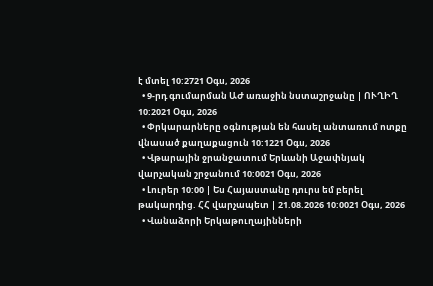է մտել 10:2721 Օգս, 2026
  • 9-րդ գումարման ԱԺ առաջին նստաշրջանը | ՈՒՂԻՂ 10:2021 Օգս, 2026
  • Փրկարարները օգնության են հասել անտառում ոտքը վնասած քաղաքացուն 10:1221 Օգս, 2026
  • Վթարային ջրանջատում Երևանի Աջափնյակ վարչական շրջանում 10:0021 Օգս, 2026
  • Լուրեր 10:00 | Ես Հայաստանը դուրս եմ բերել թակարդից. ՀՀ վարչապետ | 21.08.2026 10:0021 Օգս, 2026
  • Վանաձորի Երկաթուղայինների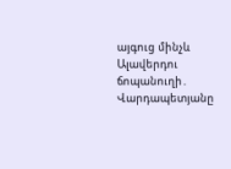այգուց մինչև Ալավերդու ճոպանուղի․ Վարդապետյանը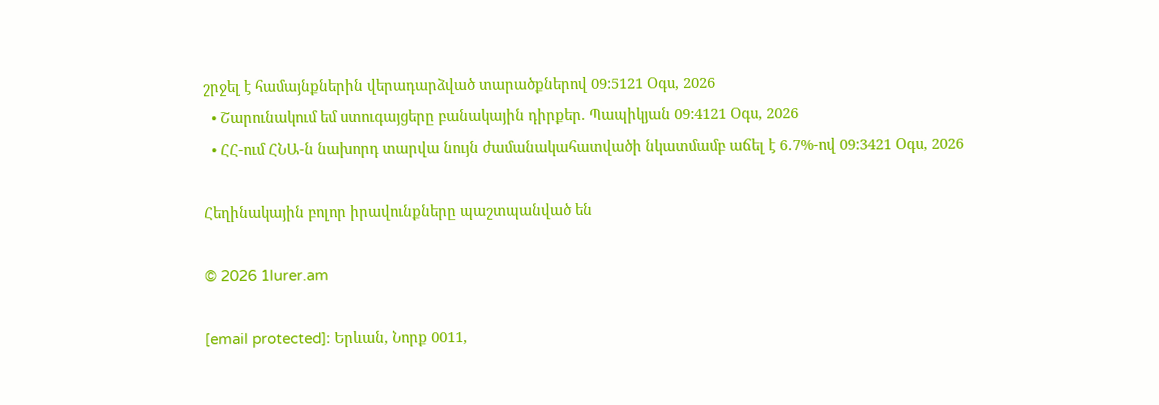շրջել է համայնքներին վերադարձված տարածքներով 09:5121 Օգս, 2026
  • Շարունակում եմ ստուգայցերը բանակային դիրքեր. Պապիկյան 09:4121 Օգս, 2026
  • ՀՀ-ում ՀՆԱ-ն նախորդ տարվա նույն ժամանակահատվածի նկատմամբ աճել է 6․7%-ով 09:3421 Օգս, 2026

Հեղինակային բոլոր իրավունքները պաշտպանված են

© 2026 1lurer.am

[email protected]։ Երևան, Նորք 0011,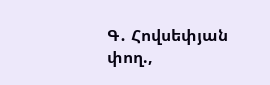Գ․ Հովսեփյան փող.,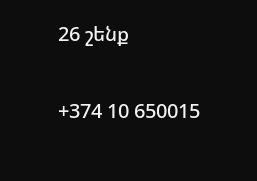26 շենք

+374 10 650015